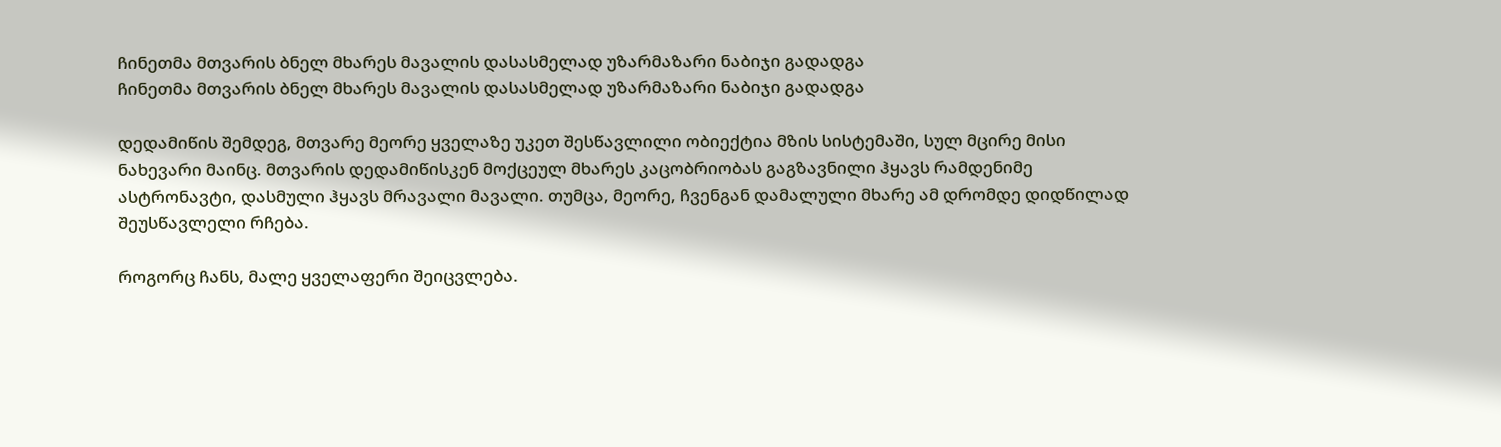ჩინეთმა მთვარის ბნელ მხარეს მავალის დასასმელად უზარმაზარი ნაბიჯი გადადგა
ჩინეთმა მთვარის ბნელ მხარეს მავალის დასასმელად უზარმაზარი ნაბიჯი გადადგა

დედამიწის შემდეგ, მთვარე მეორე ყველაზე უკეთ შესწავლილი ობიექტია მზის სისტემაში, სულ მცირე მისი ნახევარი მაინც. მთვარის დედამიწისკენ მოქცეულ მხარეს კაცობრიობას გაგზავნილი ჰყავს რამდენიმე ასტრონავტი, დასმული ჰყავს მრავალი მავალი. თუმცა, მეორე, ჩვენგან დამალული მხარე ამ დრომდე დიდწილად შეუსწავლელი რჩება.

როგორც ჩანს, მალე ყველაფერი შეიცვლება.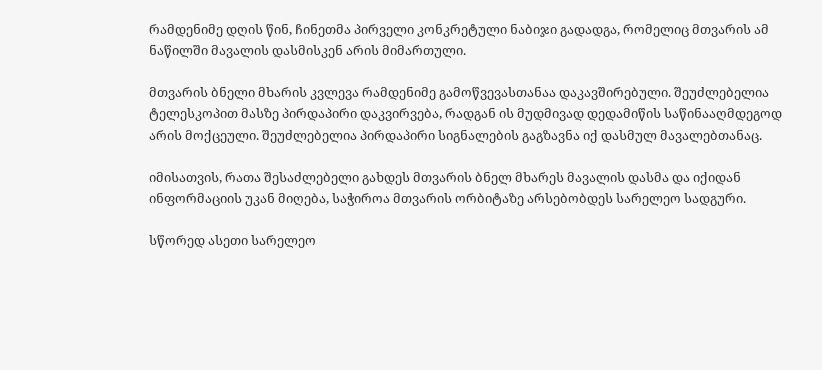რამდენიმე დღის წინ, ჩინეთმა პირველი კონკრეტული ნაბიჯი გადადგა, რომელიც მთვარის ამ ნაწილში მავალის დასმისკენ არის მიმართული.

მთვარის ბნელი მხარის კვლევა რამდენიმე გამოწვევასთანაა დაკავშირებული. შეუძლებელია ტელესკოპით მასზე პირდაპირი დაკვირვება, რადგან ის მუდმივად დედამიწის საწინააღმდეგოდ არის მოქცეული. შეუძლებელია პირდაპირი სიგნალების გაგზავნა იქ დასმულ მავალებთანაც.

იმისათვის, რათა შესაძლებელი გახდეს მთვარის ბნელ მხარეს მავალის დასმა და იქიდან ინფორმაციის უკან მიღება, საჭიროა მთვარის ორბიტაზე არსებობდეს სარელეო სადგური.

სწორედ ასეთი სარელეო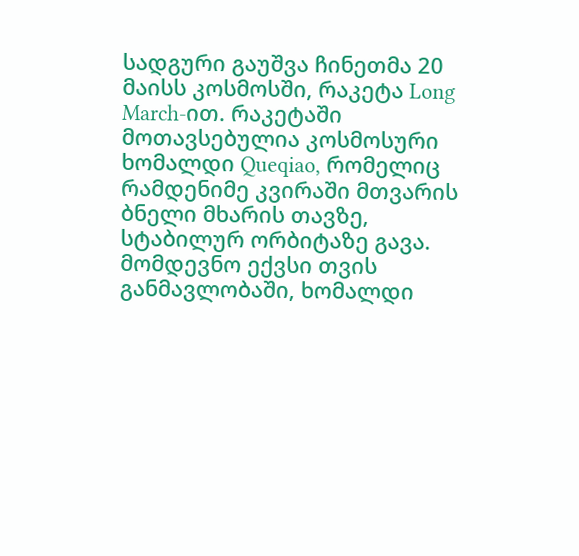სადგური გაუშვა ჩინეთმა 20 მაისს კოსმოსში, რაკეტა Long March-ით. რაკეტაში მოთავსებულია კოსმოსური ხომალდი Queqiao, რომელიც რამდენიმე კვირაში მთვარის ბნელი მხარის თავზე, სტაბილურ ორბიტაზე გავა. მომდევნო ექვსი თვის განმავლობაში, ხომალდი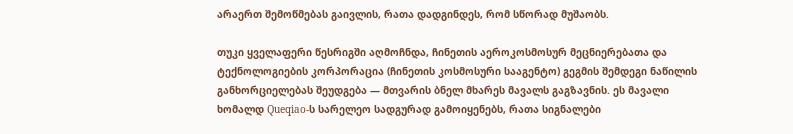არაერთ შემოწმებას გაივლის, რათა დადგინდეს, რომ სწორად მუშაობს.

თუკი ყველაფერი წესრიგში აღმოჩნდა, ჩინეთის აეროკოსმოსურ მეცნიერებათა და ტექნოლოგიების კორპორაცია (ჩინეთის კოსმოსური სააგენტო) გეგმის შემდეგი ნაწილის განხორციელებას შეუდგება — მთვარის ბნელ მხარეს მავალს გაგზავნის. ეს მავალი ხომალდ Queqiao-ს სარელეო სადგურად გამოიყენებს, რათა სიგნალები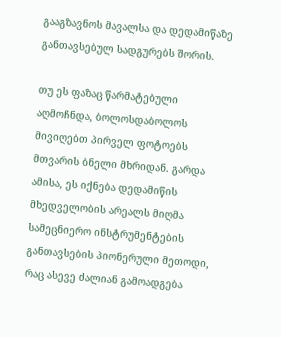გააგზავნოს მავალსა და დედამიწაზე განთავსებულ სადგურებს შორის.

თუ ეს ფაზაც წარმატებული აღმოჩნდა, ბოლოსდაბოლოს მივიღებთ პირველ ფოტოებს მთვარის ბნელი მხრიდან. გარდა ამისა, ეს იქნება დედამიწის მხედველობის არეალს მიღმა სამეცნიერო ინსტრუმენტების განთავსების პიონერული მეთოდი, რაც ასევე ძალიან გამოადგება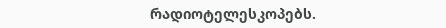რადიოტელესკოპებს.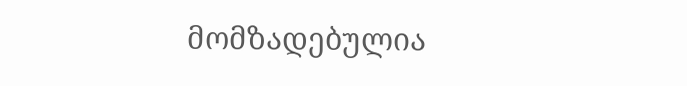მომზადებულია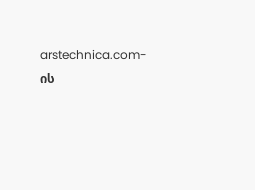arstechnica.com-ის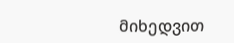მიხედვით